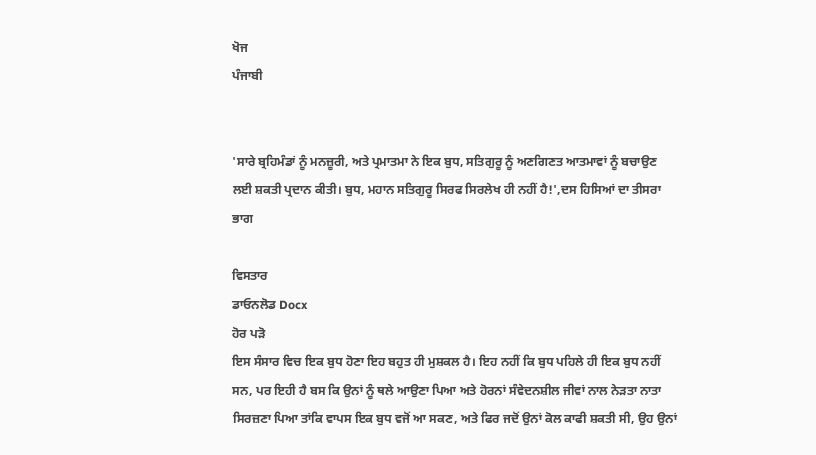ਖੋਜ
ਪੰਜਾਬੀ


'ਸਾਰੇ ਬ੍ਰਹਿਮੰਡਾਂ ਨੂੰ ਮਨਜ਼ੂਰੀ, ਅਤੇ ਪ੍ਰਮਾਤਮਾ ਨੇ ਇਕ ਬੁਧ, ਸਤਿਗੁਰੂ ਨੂੰ ਅਣਗਿਣਤ ਆਤਮਾਵਾਂ ਨੂੰ ਬਚਾਉਣ ਲਈ ਸ਼ਕਤੀ ਪ੍ਰਦਾਨ ਕੀਤੀ। ਬੁਧ, ਮਹਾਨ ਸਤਿਗੁਰੂ ਸਿਰਫ ਸਿਰਲੇਖ ਹੀ ਨਹੀਂ ਹੈ!',ਦਸ ਹਿਸਿਆਂ ਦਾ ਤੀਸਰਾ ਭਾਗ

ਵਿਸਤਾਰ
ਡਾਓਨਲੋਡ Docx
ਹੋਰ ਪੜੋ
ਇਸ ਸੰਸਾਰ ਵਿਚ ਇਕ ਬੁਧ ਹੋਣਾ ਇਹ ਬਹੁਤ ਹੀ ਮੁਸ਼ਕਲ ਹੈ। ਇਹ ਨਹੀਂ ਕਿ ਬੁਧ ਪਹਿਲੇ ਹੀ ਇਕ ਬੁਧ ਨਹੀਂ ਸਨ, ਪਰ ਇਹੀ ਹੈ ਬਸ ਕਿ ਉਨਾਂ ਨੂੰ ਥਲੇ ਆਉਣਾ ਪਿਆ ਅਤੇ ਹੋਰਨਾਂ ਸੰਵੇਦਨਸ਼ੀਲ ਜੀਵਾਂ ਨਾਲ ਨੇੜਤਾ ਨਾਤਾ ਸਿਰਜ਼ਣਾ ਪਿਆ ਤਾਂਕਿ ਵਾਪਸ ਇਕ ਬੁਧ ਵਜੋਂ ਆ ਸਕਣ, ਅਤੇ ਫਿਰ ਜਦੋਂ ਉਨਾਂ ਕੋਲ ਕਾਫੀ ਸ਼ਕਤੀ ਸੀ, ਉਹ ਉਨਾਂ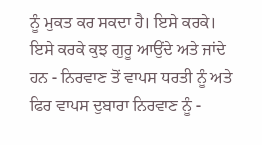ਨੂੰ ਮੁਕਤ ਕਰ ਸਕਦਾ ਹੈ। ਇਸੇ ਕਰਕੇ। ਇਸੇ ਕਰਕੇ ਕੁਝ ਗੁਰੂ ਆਉਂਦੇ ਅਤੇ ਜਾਂਦੇ ਹਨ - ਨਿਰਵਾਣ ਤੋਂ ਵਾਪਸ ਧਰਤੀ ਨੂੰ ਅਤੇ ਫਿਰ ਵਾਪਸ ਦੁਬਾਰਾ ਨਿਰਵਾਣ ਨੂੰ -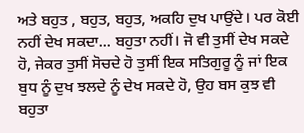ਅਤੇ ਬਹੁਤ , ਬਹੁਤ, ਬਹੁਤ, ਅਕਹਿ ਦੁਖ ਪਾਉਂਦੇ। ਪਰ ਕੋਈ ਨਹੀਂ ਦੇਖ ਸਕਦਾ... ਬਹੁਤਾ ਨਹੀਂ। ਜੋ ਵੀ ਤੁਸੀਂ ਦੇਖ ਸਕਦੇ ਹੋ, ਜੇਕਰ ਤੁਸੀਂ ਸੋਚਦੇ ਹੋ ਤੁਸੀਂ ਇਕ ਸਤਿਗੁਰੂ ਨੂੰ ਜਾਂ ਇਕ ਬੁਧ ਨੂੰ ਦੁਖ ਝਲਦੇ ਨੂੰ ਦੇਖ ਸਕਦੇ ਹੋ, ਉਹ ਬਸ ਕੁਝ ਵੀ ਬਹੁਤਾ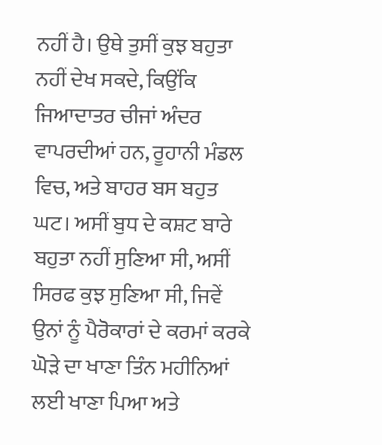ਨਹੀਂ ਹੈ। ਉਥੇ ਤੁਸੀਂ ਕੁਝ ਬਹੁਤਾ ਨਹੀਂ ਦੇਖ ਸਕਦੇ, ਕਿਉਂਕਿ ਜਿਆਦਾਤਰ ਚੀਜਾਂ ਅੰਦਰ ਵਾਪਰਦੀਆਂ ਹਨ, ਰੂਹਾਨੀ ਮੰਡਲ ਵਿਚ, ਅਤੇ ਬਾਹਰ ਬਸ ਬਹੁਤ ਘਟ। ਅਸੀਂ ਬੁਧ ਦੇ ਕਸ਼ਟ ਬਾਰੇ ਬਹੁਤਾ ਨਹੀਂ ਸੁਣ‌ਿਆ ਸੀ, ਅਸੀਂ ਸਿਰਫ ਕੁਝ ਸੁਣਿਆ ਸੀ, ਜਿਵੇਂ ਉਨਾਂ ਨੂੰ ਪੈਰੋਕਾਰਾਂ ਦੇ ਕਰਮਾਂ ਕਰਕੇ ਘੋੜੇ ਦਾ ਖਾਣਾ ਤਿੰਨ ਮਹੀਨਿਆਂ ਲਈ ਖਾਣਾ ਪਿਆ ਅਤੇ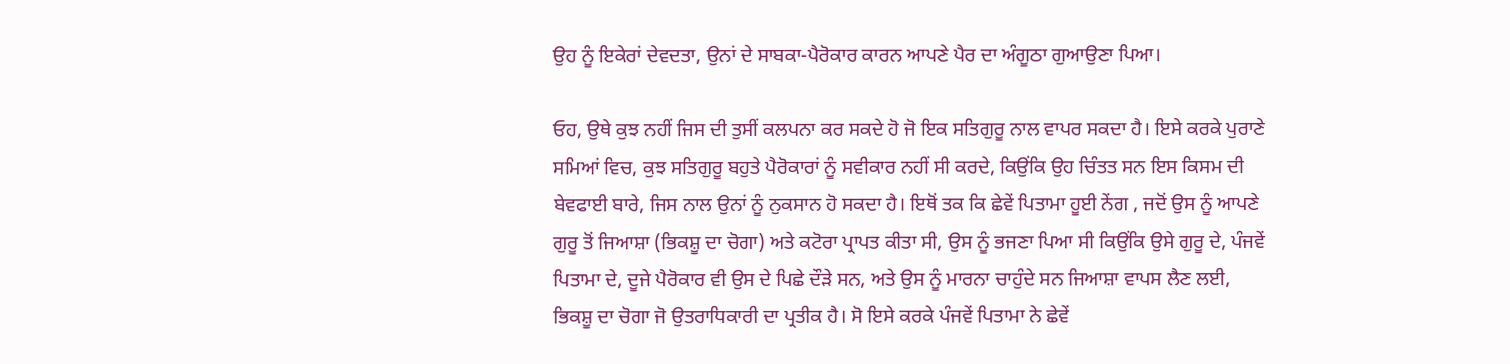ਉਹ ਨੂੰ ਇਕੇਰਾਂ ਦੇਵਦਤਾ, ਉਨਾਂ ਦੇ ਸਾਬਕਾ-ਪੈਰੋਕਾਰ ਕਾਰਨ ਆਪਣੇ ਪੈਰ ਦਾ ਅੰਗੂਠਾ ਗੁਆਉਣਾ ਪਿਆ।

ਓਹ, ਉਥੇ ਕੁਝ ਨਹੀਂ ਜਿਸ ਦੀ ਤੁਸੀਂ ਕਲਪਨਾ ਕਰ ਸਕਦੇ ਹੋ ਜੋ ਇਕ ਸਤਿਗੁਰੂ ਨਾਲ ਵਾਪਰ ਸਕਦਾ ਹੈ। ਇਸੇ ਕਰਕੇ ਪੁਰਾਣੇ ਸਮ‌ਿਆਂ ਵਿਚ, ਕੁਝ ਸਤਿਗੁਰੂ ਬਹੁਤੇ ਪੈਰੋਕਾਰਾਂ ਨੂੰ ਸਵੀਕਾਰ ਨਹੀਂ ਸੀ ਕਰਦੇ, ਕਿਉਂਕਿ ਉਹ ਚਿੰਤਤ ਸਨ ਇਸ ਕਿਸਮ ਦੀ ਬੇਵਫਾਈ ਬਾਰੇ, ਜਿਸ ਨਾਲ ਉਨਾਂ ਨੂੰ ਨੁਕਸਾਨ ਹੋ ਸਕਦਾ ਹੈ। ਇਥੋਂ ਤਕ ਕਿ ਛੇਵੇਂ ਪਿਤਾਮਾ ਹੂਈ ਨੇਂਗ , ਜਦੋਂ ਉਸ ਨੂੰ ਆਪਣੇ ਗੁਰੂ ਤੋਂ ਜ‌ਿਆਸ਼ਾ (ਭਿਕਸ਼ੂ ਦਾ ਚੋਗਾ) ਅਤੇ ਕਟੋਰਾ ਪ੍ਰਾਪਤ ਕੀਤਾ ਸੀ, ਉਸ ਨੂੰ ਭਜਣਾ ਪਿਆ ਸੀ ਕਿਉਂਕਿ ਉਸੇ ਗੁਰੂ ਦੇ, ਪੰਜਵੇਂ ਪਿਤਾਮਾ ਦੇ, ਦੂਜੇ ਪੈਰੋਕਾਰ ਵੀ ਉਸ ਦੇ ਪਿਛੇ ਦੌੜੇ ਸਨ, ਅਤੇ ਉਸ ਨੂੰ ਮਾਰਨਾ ਚਾਹੁੰਦੇ ਸਨ ਜਿਆਸ਼ਾ ਵਾਪਸ ਲੈਣ ਲਈ, ਭਿਕਸ਼ੂ ਦਾ ਚੋਗਾ ਜੋ ਉਤਰਾਧਿਕਾਰੀ ਦਾ ਪ੍ਰਤੀਕ ਹੈ। ਸੋ ਇਸੇ ਕਰਕੇ ਪੰਜਵੇਂ ਪਿਤਾਮਾ ਨੇ ਛੇਵੇਂ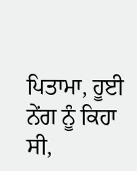ਪਿਤਾਮਾ, ਹੂਈ ਨੇਂਗ ਨੂੰ ਕਿਹਾ ਸੀ,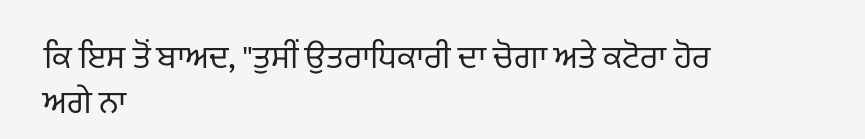ਕਿ ਇਸ ਤੋਂ ਬਾਅਦ, "ਤੁਸੀਂ ਉਤਰਾਧਿਕਾਰੀ ਦਾ ਚੋਗਾ ਅਤੇ ਕਟੋਰਾ ਹੋਰ ਅਗੇ ਨਾ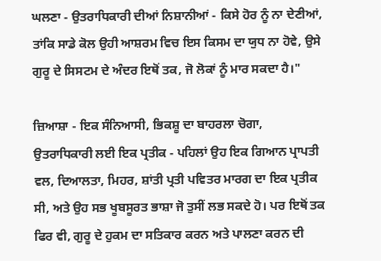ਘਲਣਾ - ਉਤਰਾਧਿਕਾਰੀ ਦੀਆਂ ਨਿਸ਼ਾਨੀਆਂ - ਕਿਸੇ ਹੋਰ ਨੂੰ ਨਾ ਦੇਣੀਆਂ, ਤਾਂਕਿ ਸਾਡੇ ਕੋਲ ਉਹੀ ਆਸ਼ਰਮ ਵਿਚ ਇਸ ਕਿਸਮ ਦਾ ਯੁਧ ਨਾ ਹੋਵੇ, ਉਸੇ ਗੁਰੂ ਦੇ ਸਿਸਟਮ ਦੇ ਅੰਦਰ ਇਥੋਂ ਤਕ, ਜੋ ਲੋਕਾਂ ਨੂੰ ਮਾਰ ਸਕਦਾ ਹੈ।"

ਜ਼ਿਆਸ਼ਾ - ਇਕ ਸੰਨਿਆਸੀ, ਭਿਕਸ਼ੂ ਦਾ ਬਾਹਰਲਾ ਚੋਗਾ, ਉਤਰਾਧਿਕਾਰੀ ਲਈ ਇਕ ਪ੍ਰਤੀਕ - ਪਹਿਲਾਂ ਉਹ ਇਕ ਗਿਆਨ ਪ੍ਰਾਪਤੀ ਵਲ, ਦਿਆਲਤਾ, ਮਿਹਰ, ਸ਼ਾਂਤੀ ਪ੍ਰਤੀ ਪਵਿਤਰ ਮਾਰਗ ਦਾ ਇਕ ਪ੍ਰਤੀਕ ਸੀ, ਅਤੇ ਉਹ ਸਭ ਖੂਬਸੂਰਤ ਭਾਸ਼ਾ ਜੋ ਤੁਸੀਂ ਲਭ ਸਕਦੇ ਹੋ। ਪਰ ਇਥੋਂ ਤਕ ਫਿਰ ਵੀ, ਗੁਰੂ ਦੇ ਹੁਕਮ ਦਾ ਸਤਿਕਾਰ ਕਰਨ ਅਤੇ ਪਾਲਣਾ ਕਰਨ ਦੀ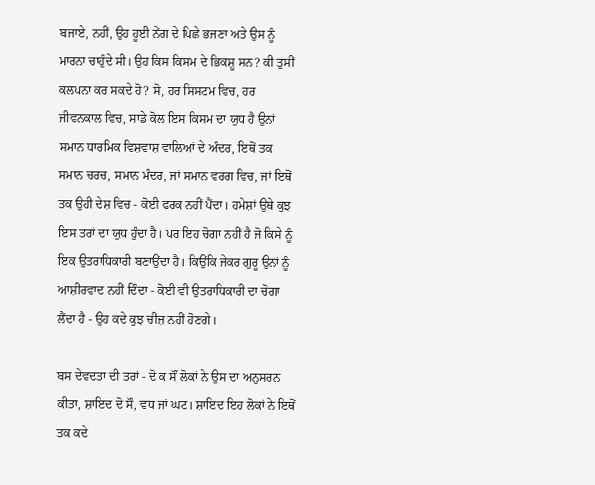ਬਜਾਏ, ਨਹੀਂ, ਉਹ ਹੂਈ ਨੇਂਗ ਦੇ ਪਿਛੇ ਭਜਣਾ ਅਤੇ ਉਸ ਨੂੰ ਮਾਰਨਾ ਚਾਹੁੰਦੇ ਸੀ। ਉਹ ਕਿਸ ਕਿਸਮ ਦੇ ਭਿਕਸ਼ੂ ਸਨ? ਕੀ ਤੁਸੀਂ ਕਲਪਨਾ ਕਰ ਸਕਦੇ ਹੋ? ਸੋ, ਹਰ ਸਿਸਟਮ ਵਿਚ, ਹਰ ਜੀਵਨਕਾਲ ਵਿਚ, ਸਾਡੇ ਕੋਲ ਇਸ ਕਿਸਮ ਦਾ ਯੁਧ ਹੈ ਉਨਾਂ ਸਮਾਨ ਧਾਰਮਿਕ ਵਿਸ਼ਵਾਸ਼ ਵਾਲ‌ਿਆਂ ਦੇ ਅੰਦਰ, ਇਥੋਂ ਤਕ ਸਮਾਨ ਚਰਚ, ਸਮਾਨ ਮੰਦਰ, ਜਾਂ ਸਮਾਨ ਵਰਗ ਵਿਚ, ਜਾਂ ਇਥੋਂ ਤਕ ਉਹੀ ਦੇਸ਼ ਵਿਚ - ਕੋਈ ਫਰਕ ਨਹੀਂ ਪੈਂਦਾ। ਹਮੇਸ਼ਾਂ ਉਥੇ ਕੁਝ ਇਸ ਤਰਾਂ ਦਾ ਯੁਧ ਹੁੰਦਾ ਹੈ। ਪਰ ਇਹ ਚੋਗਾ ਨਹੀਂ ਹੈ ਜੋ ਕਿਸੇ ਨੂੰ ਇਕ ਉਤਰਾਧਿਕਾਰੀ ਬਣਾਉਂਦਾ ਹੈ। ਕਿਉਂਕਿ ਜੇਕਰ ਗੁਰੂ ਉਨਾਂ ਨੂੰ ਆਸ਼ੀਰਵਾਦ ਨਹੀਂ ਦਿੰਦਾ - ਕੋਈ ਵੀ ਉਤਰਾਧਿਕਾਰੀ ਦਾ ਚੋਗਾ ਲੈਂਦਾ ਹੈ - ਉਹ ਕਦੇ ਕੁਝ ਚੀਜ਼ ਨਹੀਂ ਹੋਣਗੇ।

ਬਸ ਦੇਵਦਤਾ ਦੀ ਤਰਾਂ - ਦੋ ਕ ਸੌਂ ਲੋਕਾਂ ਨੇ ਉਸ ਦਾ ਅਨੁਸਰਨ ਕੀਤਾ, ਸ਼ਾਇਦ ਦੋ ਸੌ, ਵਧ ਜਾਂ ਘਟ। ਸ਼ਾਇਦ ਇਹ ਲੋਕਾਂ ਨੇ ਇਥੋਂ ਤਕ ਕਦੇ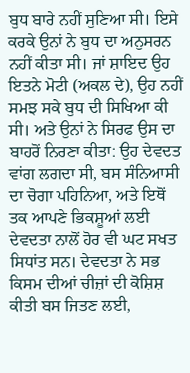ਬੁਧ ਬਾਰੇ ਨਹੀਂ ਸੁਣ‌ਿਆ ਸੀ। ਇਸੇ ਕਰਕੇ ਉਨਾਂ ਨੇ ਬੁਧ ਦਾ ਅਨੁਸਰਨ ਨਹੀਂ ਕੀਤਾ ਸੀ। ਜਾਂ ਸ਼ਾਇਦ ਉਹ ਇਤਨੇ ਮੋਟੀ (ਅਕਲ ਦੇ), ਉਹ ਨਹੀਂ ਸਮਝ ਸਕੇ ਬੁਧ ਦੀ ਸਿਖਿਆ ਕੀ ਸੀ। ਅਤੇ ਉਨਾਂ ਨੇ ਸਿਰਫ ਉਸ ਦਾ ਬਾਹਰੋਂ ਨਿਰਣਾ ਕੀਤਾ: ਉਹ ਦੇਵਦਤ ਵਾਂਗ ਲਗਦਾ ਸੀ, ਬਸ ਸੰਨਿਆਸੀ ਦਾ ਚੋਗਾ ਪਹਿਨਿਆ, ਅਤੇ ਇਥੋਂ ਤਕ ਆਪਣੇ ਭਿਕਸ਼ੂਆਂ ਲਈ ਦੇਵਦਤਾ ਨਾਲੋਂ ਹੋਰ ਵੀ ਘਟ ਸਖਤ ਸਿਧਾਂਤ ਸਨ। ਦੇਵਦਤਾ ਨੇ ਸਭ ਕਿਸਮ ਦੀਆਂ ਚੀਜ਼ਾਂ ਦੀ ਕੋਸ਼ਿਸ਼ ਕੀਤੀ ਬਸ ਜਿਤਣ ਲਈ,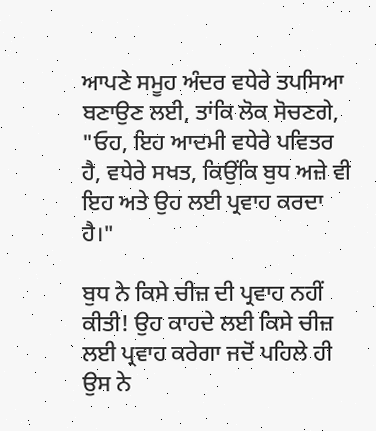ਆਪਣੇ ਸਮੂਹ ਅੰਦਰ ਵਧੇਰੇ ਤਪਸ‌ਿਆ ਬਣਾਉਣ ਲਈ, ਤਾਂਕਿ ਲੋਕ ਸੋਚਣਗੇ, "ਓਹ, ਇਹ ਆਦਮੀ ਵਧੇਰੇ ਪਵਿਤਰ ਹੈ, ਵਧੇਰੇ ਸਖਤ, ਕਿਉਂਕਿ ਬੁਧ ਅਜ਼ੇ ਵੀ ਇਹ ਅਤੇ ਉਹ ਲਈ ਪ੍ਰਵਾਹ ਕਰਦਾ ਹੈ।"

ਬੁਧ ਨੇ ਕਿਸੇ ਚੀਜ਼ ਦੀ ਪ੍ਰਵਾਹ ਨਹੀਂ ਕੀਤੀ! ਉਹ ਕਾਹਦੇ ਲਈ ਕਿਸੇ ਚੀਜ਼ ਲਈ ਪ੍ਰਵਾਹ ਕਰੇਗਾ ਜਦੋਂ ਪਹਿਲੇ ਹੀ ਉਸ ਨੇ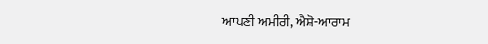ਆਪਣੀ ਅਮੀਰੀ, ਐਸ਼ੋ-ਆਰਾਮ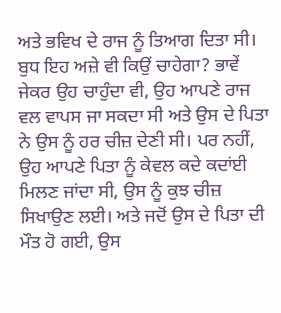ਅਤੇ ਭਵਿਖ ਦੇ ਰਾਜ ਨੂੰ ਤਿਆਗ ਦਿਤਾ ਸੀ। ਬੁਧ ਇਹ ਅਜ਼ੇ ਵੀ ਕਿਉਂ ਚਾਹੇਗਾ? ਭਾਵੇਂ ਜੇਕਰ ਉਹ ਚਾਹੁੰਦਾ ਵੀ, ਉਹ ਆਪਣੇ ਰਾਜ ਵਲ ਵਾਪਸ ਜਾ ਸਕਦਾ ਸੀ ਅਤੇ ਉਸ ਦੇ ਪਿਤਾ ਨੇ ਉਸ ਨੂੰ ਹਰ ਚੀਜ਼ ਦੇਣੀ ਸੀ। ਪਰ ਨਹੀਂ, ਉਹ ਆਪਣੇ ਪਿਤਾ ਨੂੰ ਕੇਵਲ ਕਦੇ ਕਦਾਂਈ ਮਿਲਣ ਜਾਂਦਾ ਸੀ, ਉਸ ਨੂੰ ਕੁਝ ਚੀਜ਼ ਸਿਖਾਉਣ ਲਈ। ਅਤੇ ਜਦੋਂ ਉਸ ਦੇ ਪਿਤਾ ਦੀ ਮੌਤ ਹੋ ਗਈ, ਉਸ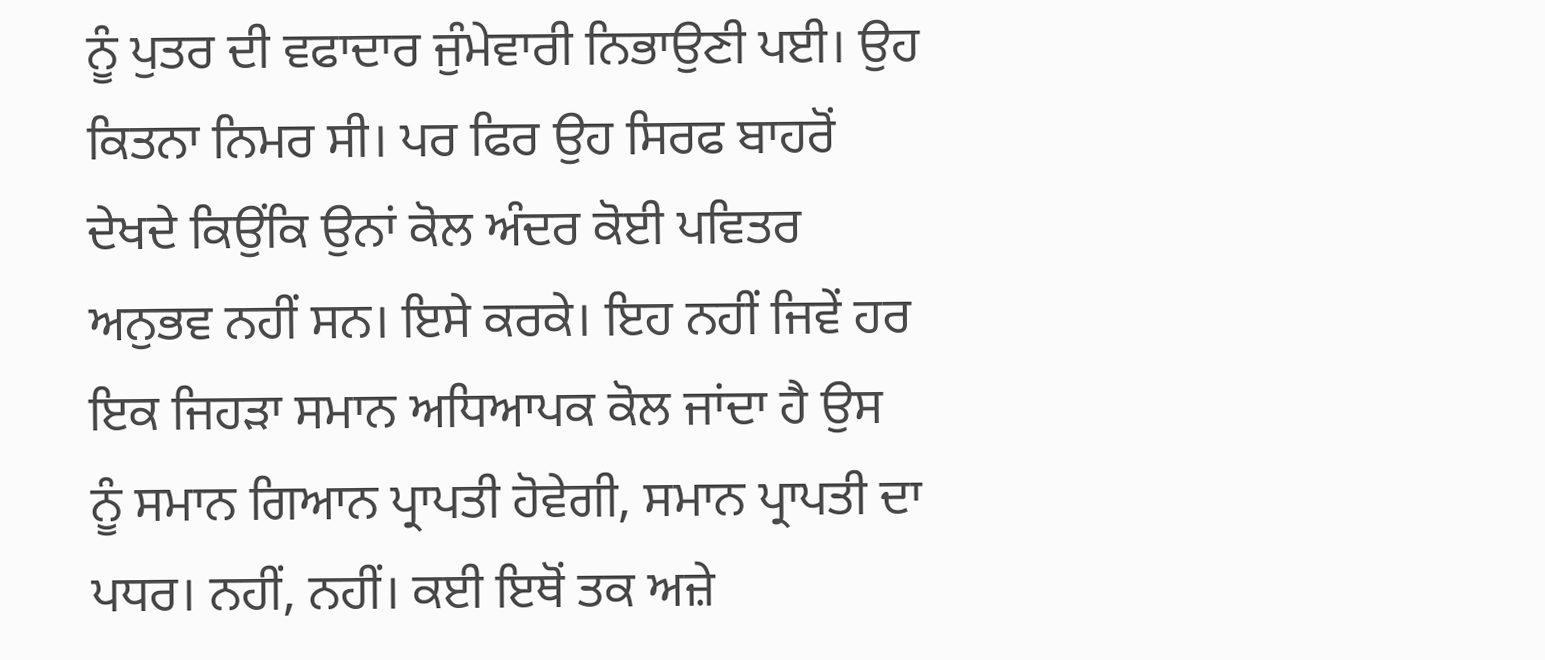ਨੂੰ ਪੁਤਰ ਦੀ ਵਫਾਦਾਰ ਜੁੰਮੇਵਾਰੀ ਨਿਭਾਉਣੀ ਪਈ। ਉਹ ਕਿਤਨਾ ਨਿਮਰ ਸੀ। ਪਰ ਫਿਰ ਉਹ ਸਿਰਫ ਬਾਹਰੋਂ ਦੇਖਦੇ ਕਿਉਂਕਿ ਉਨਾਂ ਕੋਲ ਅੰਦਰ ਕੋਈ ਪਵਿਤਰ ਅਨੁਭਵ ਨਹੀਂ ਸਨ। ਇਸੇ ਕਰਕੇ। ਇਹ ਨਹੀਂ ਜਿਵੇਂ ਹਰ ਇਕ ਜਿਹੜਾ ਸਮਾਨ ਅਧਿਆਪਕ ਕੋਲ ਜਾਂਦਾ ਹੈ ਉਸ ਨੂੰ ਸਮਾਨ ਗਿਆਨ ਪ੍ਰਾਪਤੀ ਹੋਵੇਗੀ, ਸਮਾਨ ਪ੍ਰਾਪਤੀ ਦਾ ਪਧਰ। ਨਹੀਂ, ਨਹੀਂ। ਕਈ ਇਥੋਂ ਤਕ ਅਜ਼ੇ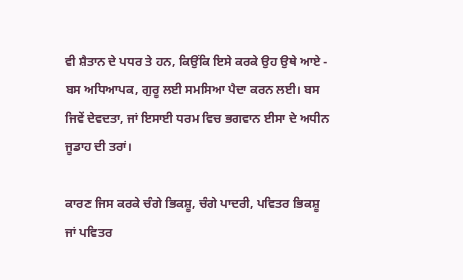ਵੀ ਸ਼ੈਤਾਨ ਦੇ ਪਧਰ ਤੇ ਹਨ, ਕਿਉਂਕਿ ਇਸੇ ਕਰਕੇ ਉਹ ਉਥੇ ਆਏ - ਬਸ ਅਧਿਆਪਕ, ਗੁਰੂ ਲਈ ਸਮਸ‌ਿਆ ਪੈਦਾ ਕਰਨ ਲਈ। ਬਸ ਜਿਵੇਂ ਦੇਵਦਤਾ, ਜਾਂ ਇਸਾਈ ਧਰਮ ਵਿਚ ਭਗਵਾਨ ਈਸਾ ਦੇ ਅਧੀਨ ਜੂਡਾਹ ਦੀ ਤਰਾਂ।

ਕਾਰਣ ਜਿਸ ਕਰਕੇ ਚੰਗੇ ਭਿਕਸ਼ੂ, ਚੰਗੇ ਪਾਦਰੀ, ਪਵਿਤਰ ਭਿਕਸ਼ੂ ਜਾਂ ਪਵਿਤਰ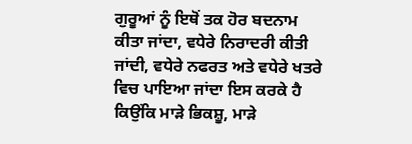ਗੁਰੂਆਂ ਨੂੰ ਇਥੋਂ ਤਕ ਹੋਰ ਬਦਨਾਮ ਕੀਤਾ ਜਾਂਦਾ, ਵਧੇਰੇ ਨਿਰਾਦਰੀ ਕੀਤੀ ਜਾਂਦੀ, ਵਧੇਰੇ ਨਫਰਤ ਅਤੇ ਵਧੇਰੇ ਖਤਰੇ ਵਿਚ ਪਾਇਆ ਜਾਂਦਾ ਇਸ ਕਰਕੇ ਹੈ ਕਿਉਂਕਿ ਮਾੜੇ ਭਿਕਸ਼ੂ, ਮਾੜੇ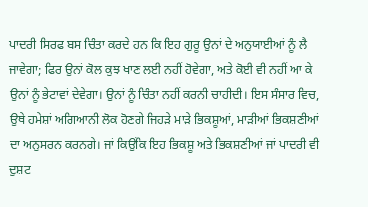ਪਾਦਰੀ ਸਿਰਫ ਬਸ ਚਿੰਤਾ ਕਰਦੇ ਹਨ ਕਿ ਇਹ ਗੁਰੂ ਉਨਾਂ ਦੇ ਅਨੁਯਾਈਆਂ ਨੂੰ ਲੈ ਜਾਵੇਗਾ; ਫਿਰ ਉਨਾਂ ਕੋਲ ਕੁਝ ਖਾਣ ਲਈ ਨਹੀਂ ਹੋਵੇਗਾ, ਅਤੇ ਕੋਈ ਵੀ ਨਹੀਂ ਆ ਕੇ ਉਨਾਂ ਨੂੰ ਭੇਟਾਵਾਂ ਦੇਵੇਗਾ। ਉਨਾਂ ਨੂੰ ਚਿੰਤਾ ਨਹੀਂ ਕਰਨੀ ਚਾਹੀਦੀ। ਇਸ ਸੰਸਾਰ ਵਿਚ, ਉਥੇ ਹਮੇਸ਼ਾਂ ਅਗਿਆਨੀ ਲੋਕ ਹੋਣਗੇ ਜਿਹੜੇ ਮਾੜੇ ਭਿਕਸ਼ੂਆਂ, ਮਾੜੀਆਂ ਭਿਕਸ਼ਣੀਆਂ ਦਾ ਅਨੁਸਰਨ ਕਰਨਗੇ। ਜਾਂ ਕਿਉਂਕਿ ਇਹ ਭਿਕਸ਼ੂ ਅਤੇ ਭਿਕਸ਼ਣੀਆਂ ਜਾਂ ਪਾਦਰੀ ਵੀ ਦੁਸ਼ਟ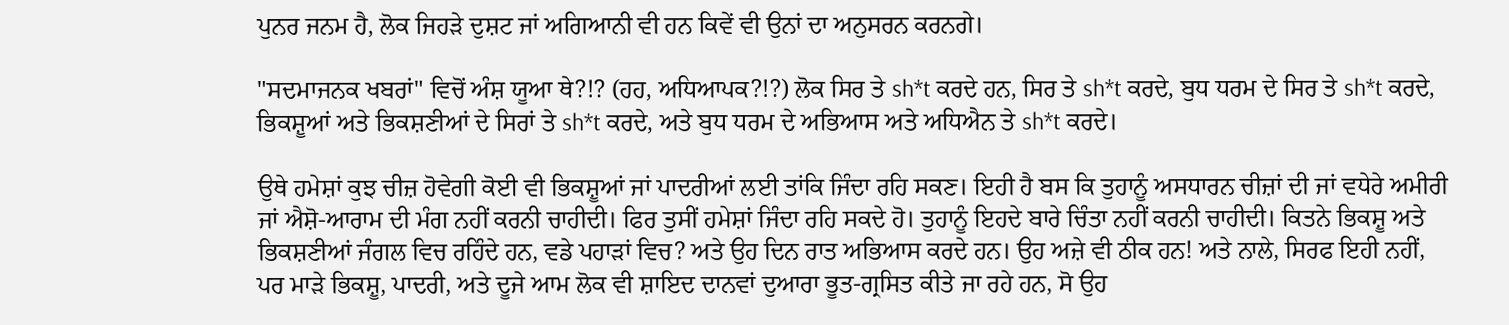ਪੁਨਰ ਜਨਮ ਹੈ, ਲੋਕ ਜਿਹੜੇ ਦੁਸ਼ਟ ਜਾਂ ‌ਅਗਿਆਨੀ ਵੀ ਹਨ ਕਿਵੇਂ ਵੀ ਉਨਾਂ ਦਾ ਅਨੁਸਰਨ ਕਰਨਗੇ।

"ਸਦਮਾਜਨਕ ਖਬਰਾਂ" ਵਿਚੋਂ ਅੰਸ਼ ਯੂਆ ਥੇ?!? (ਹਹ, ਅਧਿਆਪਕ?!?) ਲੋਕ ਸਿਰ ਤੇ sh*t ਕਰਦੇ ਹਨ, ਸਿਰ ਤੇ sh*t ਕਰਦੇ, ਬੁਧ ਧਰਮ ਦੇ ਸਿਰ ਤੇ sh*t ਕਰਦੇ, ਭਿਕਸ਼ੂਆਂ ਅਤੇ ਭਿਕਸ਼ਣੀਆਂ ਦੇ ਸਿਰਾਂ ਤੇ sh*t ਕਰਦੇ, ਅਤੇ ਬੁਧ ਧਰਮ ਦੇ ਅਭਿਆਸ ਅਤੇ ਅਧਿਐਨ ਤੇ sh*t ਕਰਦੇ।

ਉਥੇ ਹਮੇਸ਼ਾਂ ਕੁਝ ਚੀਜ਼ ਹੋਵੇਗੀ ਕੋਈ ਵੀ ਭਿਕਸ਼ੂਆਂ ਜਾਂ ਪਾਦਰੀਆਂ ਲਈ ਤਾਂਕਿ ਜਿੰਦਾ ਰਹਿ ਸਕਣ। ਇਹੀ ਹੈ ਬਸ ਕਿ ਤੁਹਾਨੂੰ ਅਸਧਾਰਨ ਚੀਜ਼ਾਂ ਦੀ ਜਾਂ ਵਧੇਰੇ ਅਮੀਰੀ ਜਾਂ ਐਸ਼ੋ-ਆਰਾਮ ਦੀ ਮੰਗ ਨਹੀਂ ਕਰਨੀ ਚਾਹੀਦੀ। ਫਿਰ ਤੁਸੀਂ ਹਮੇਸ਼ਾਂ ਜਿੰਦਾ ਰਹਿ ਸਕਦੇ ਹੋ। ਤੁਹਾਨੂੰ ਇਹਦੇ ਬਾਰੇ ਚਿੰਤਾ ਨਹੀਂ ਕਰਨੀ ਚਾਹੀਦੀ। ਕਿਤਨੇ ਭਿਕਸ਼ੂ ਅਤੇ ਭਿਕਸ਼ਣੀਆਂ ਜੰਗਲ ਵਿਚ ਰਹਿੰਦੇ ਹਨ, ਵਡੇ ਪਹਾੜਾਂ ਵਿਚ? ਅਤੇ ਉਹ ਦਿਨ ਰਾਤ ਅਭਿਆਸ ਕਰਦੇ ਹਨ। ਉਹ ਅਜ਼ੇ ਵੀ ਠੀਕ ਹਨ! ਅਤੇ ਨਾਲੇ, ਸਿਰਫ ਇਹੀ ਨਹੀਂ, ਪਰ ਮਾੜੇ ਭਿਕਸ਼ੂ, ਪਾਦਰੀ, ਅਤੇ ਦੂਜੇ ਆਮ ਲੋਕ ਵੀ ਸ਼ਾਇਦ ਦਾਨਵਾਂ ਦੁਆਰਾ ਭੂਤ-ਗ੍ਰਸਿਤ ਕੀਤੇ ਜਾ ਰਹੇ ਹਨ, ਸੋ ਉਹ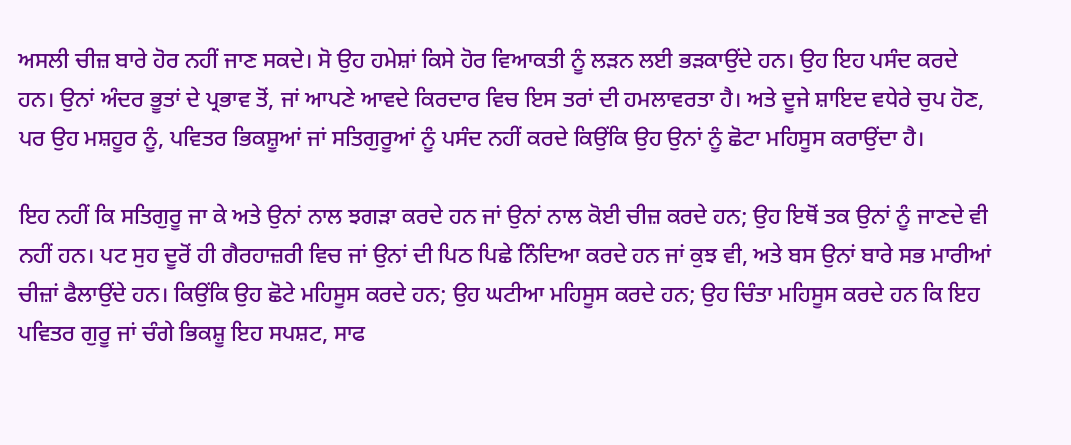ਅਸਲੀ ਚੀਜ਼ ਬਾਰੇ ਹੋਰ ਨਹੀਂ ਜਾਣ ਸਕਦੇ। ਸੋ ਉਹ ਹਮੇਸ਼ਾਂ ਕਿਸੇ ਹੋਰ ਵਿਆਕਤੀ ਨੂੰ ਲੜਨ ਲਈ ਭੜਕਾਉਂਦੇ ਹਨ। ਉਹ ਇਹ ਪਸੰਦ ਕਰਦੇ ਹਨ। ਉਨਾਂ ਅੰਦਰ ਭੂਤਾਂ ਦੇ ਪ੍ਰਭਾਵ ਤੋਂ, ਜਾਂ ਆਪਣੇ ਆਵਦੇ ਕਿਰਦਾਰ ਵਿਚ ਇਸ ਤਰਾਂ ਦੀ ਹਮਲਾਵਰਤਾ ਹੈ। ਅਤੇ ਦੂਜੇ ਸ਼ਾਇਦ ਵਧੇਰੇ ਚੁਪ ਹੋਣ, ਪਰ ਉਹ ਮਸ਼ਹੂਰ ਨੂੰ, ਪਵਿਤਰ ਭਿਕਸ਼ੂਆਂ ਜਾਂ ਸਤਿਗੁਰੂਆਂ ਨੂੰ ਪਸੰਦ ਨਹੀਂ ਕਰਦੇ ਕਿਉਂਕਿ ਉਹ ਉਨਾਂ ਨੂੰ ਛੋਟਾ ਮਹਿਸੂਸ ਕਰਾਉਂਦਾ ਹੈ।

ਇਹ ਨਹੀਂ ਕਿ ਸਤਿਗੁਰੂ ਜਾ ਕੇ ਅਤੇ ਉਨਾਂ ਨਾਲ ਝਗੜਾ ਕਰਦੇ ਹਨ ਜਾਂ ਉਨਾਂ ਨਾਲ ਕੋਈ ਚੀਜ਼ ਕਰਦੇ ਹਨ; ਉਹ ਇਥੋਂ ਤਕ ਉਨਾਂ ਨੂੰ ਜਾਣਦੇ ਵੀ ਨਹੀਂ ਹਨ। ਪਟ ਸੁਹ ਦੂਰੋਂ ਹੀ ਗੈਰਹਾਜ਼ਰੀ ਵਿਚ ਜਾਂ ਉਨਾਂ ਦੀ ਪਿਠ ਪਿਛੇ ਨਿੰਦ‌ਿਆ ਕਰਦੇ ਹਨ ਜਾਂ ਕੁਝ ਵੀ, ਅਤੇ ਬਸ ਉਨਾਂ ਬਾਰੇ ਸਭ ਮਾਰੀਆਂ ਚੀਜ਼ਾਂ ਫੈਲਾਉਂਦੇ ਹਨ। ਕਿਉਂਕਿ ਉਹ ਛੋਟੇ ਮਹਿਸੂਸ ਕਰਦੇ ਹਨ; ਉਹ ਘਟੀਆ ਮਹਿਸੂਸ ਕਰਦੇ ਹਨ; ਉਹ ਚਿੰਤਾ ਮਹਿਸੂਸ ਕਰਦੇ ਹਨ ਕਿ ਇਹ ਪਵਿਤਰ ਗੁਰੂ ਜਾਂ ਚੰਗੇ ਭਿਕਸ਼ੂ ਇਹ ਸਪਸ਼ਟ, ਸਾਫ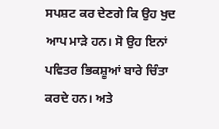ਸਪਸ਼ਟ ਕਰ ਦੇਣਗੇ ਕਿ ਉਹ ਖੁਦ ਆਪ ਮਾੜੇ ਹਨ। ਸੋ ਉਹ ਇਨਾਂ ਪਵਿਤਰ ਭਿਕਸ਼ੂਆਂ ਬਾਰੇ ਚਿੰਤਾ ਕਰਦੇ ਹਨ। ਅਤੇ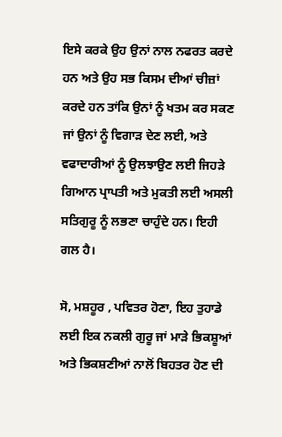ਇਸੇ ਕਰਕੇ ਉਹ ਉਨਾਂ ਨਾਲ ਨਫਰਤ ਕਰਦੇ ਹਨ ਅਤੇ ਉਹ ਸਭ ਕਿਸਮ ਦੀਆਂ ਚੀਜ਼ਾਂ ਕਰਦੇ ਹਨ ਤਾਂਕਿ ਉਨਾਂ ਨੂੰ ਖਤਮ ਕਰ ਸਕਣ ਜਾਂ ਉਨਾਂ ਨੂੰ ਵਿਗਾੜ ਦੇਣ ਲਈ, ਅਤੇ ਵਫਾਦਾਰੀਆਂ ਨੂੰ ਉਲਝਾਉਣ ਲਈ ਜਿਹੜੇ ਗਿਆਨ ਪ੍ਰਾਪਤੀ ਅਤੇ ਮੁਕਤੀ ਲਈ ਅਸਲੀ ਸਤਿਗੁਰੂ ਨੂੰ ਲਭਣਾ ਚਾਹੁੰਦੇ ਹਨ। ਇਹੀ ਗਲ ਹੈ।

ਸੋ, ਮਸ਼ਹੂਰ , ਪਵਿਤਰ ਹੋਣਾ, ਇਹ ਤੁਹਾਡੇ ਲਈ ਇਕ ਨਕਲੀ ਗੁਰੂ ਜਾਂ ਮਾੜੇ ਭਿਕਸ਼ੂਆਂ ਅਤੇ ਭਿਕਸ਼ਣੀਆਂ ਨਾਲੋਂ ਬਿਹਤਰ ਹੋਣ ਦੀ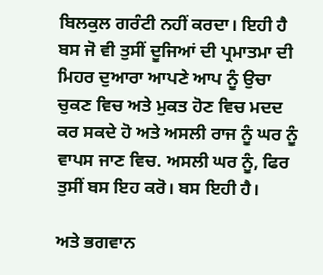ਬਿਲਕੁਲ ਗਰੰਟੀ ਨਹੀਂ ਕਰਦਾ। ਇਹੀ ਹੈ ਬਸ ਜੋ ਵੀ ਤੁਸੀਂ ਦੂਜਿਆਂ ਦੀ ਪ੍ਰਮਾਤਮਾ ਦੀ ਮਿਹਰ ਦੁਆਰਾ ਆਪਣੇ ਆਪ ਨੂੰ ਉਚਾ ਚੁਕਣ ਵਿਚ ਅਤੇ ਮੁਕਤ ਹੋਣ ਵਿਚ ਮਦਦ ਕਰ ਸਕਦੇ ਹੋ ਅਤੇ ਅਸਲੀ ਰਾਜ ਨੂੰ ਘਰ ਨੂੰ ਵਾਪਸ ਜਾਣ ਵਿਚ. ਅਸਲੀ ਘਰ ਨੂੰ, ਫਿਰ ਤੁਸੀਂ ਬਸ ਇਹ ਕਰੋ। ਬਸ ਇਹੀ ਹੈ।

ਅਤੇ ਭਗਵਾਨ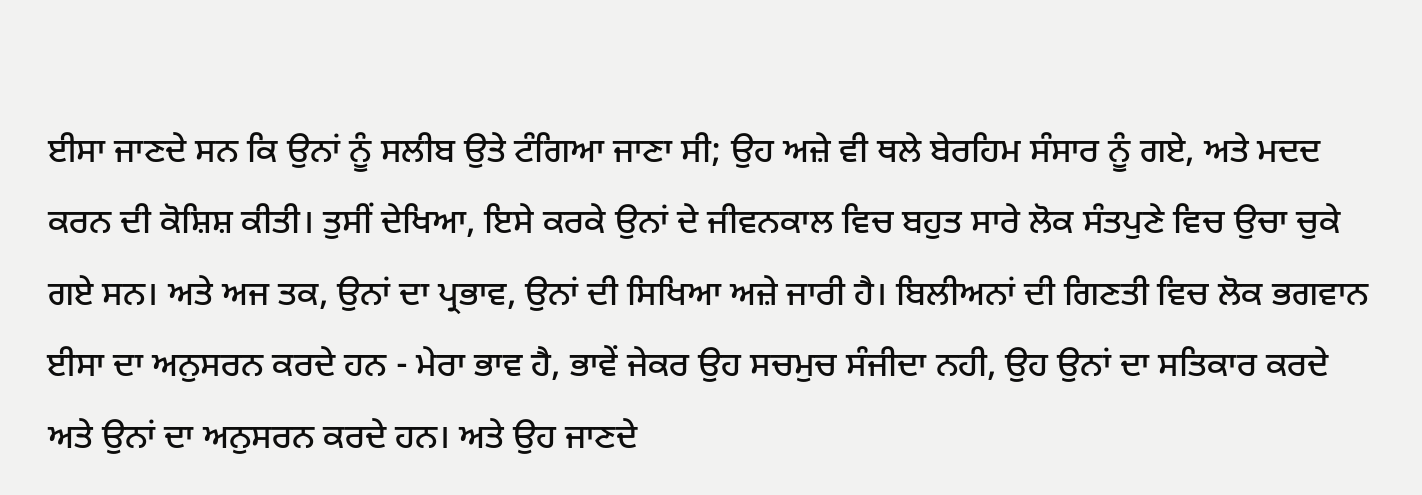ਈਸਾ ਜਾਣਦੇ ਸਨ ਕਿ ਉਨਾਂ ਨੂੰ ਸਲੀਬ ਉਤੇ ਟੰਗ‌ਿਆ ਜਾਣਾ ਸੀ; ਉਹ ਅਜ਼ੇ ਵੀ ਥਲੇ ਬੇਰਹਿਮ ਸੰਸਾਰ ਨੂੰ ਗਏ, ਅਤੇ ਮਦਦ ਕਰਨ ਦੀ ਕੋਸ਼ਿਸ਼ ਕੀਤੀ। ਤੁਸੀਂ ਦੇਖਿਆ, ਇਸੇ ਕਰਕੇ ਉਨਾਂ ਦੇ ਜੀਵਨਕਾਲ ਵਿਚ ਬਹੁਤ ਸਾਰੇ ਲੋਕ ਸੰਤਪੁਣੇ ਵਿਚ ਉਚਾ ਚੁਕੇ ਗਏ ਸਨ। ਅਤੇ ਅਜ ਤਕ, ਉਨਾਂ ਦਾ ਪ੍ਰਭਾਵ, ਉਨਾਂ ਦੀ ਸਿਖਿਆ ਅਜ਼ੇ ਜਾਰੀ ਹੈ। ਬਿਲੀਅਨਾਂ ਦੀ ਗਿਣਤੀ ਵਿਚ ਲੋਕ ਭਗਵਾਨ ਈਸਾ ਦਾ ਅਨੁਸਰਨ ਕਰਦੇ ਹਨ - ਮੇਰਾ ਭਾਵ ਹੈ, ਭਾਵੇਂ ਜੇਕਰ ਉਹ ਸਚਮੁਚ ਸੰਜੀਦਾ ਨਹੀ, ਉਹ ਉਨਾਂ ਦਾ ਸਤਿਕਾਰ ਕਰਦੇ ਅਤੇ ਉਨਾਂ ਦਾ ਅਨੁਸਰਨ ਕਰਦੇ ਹਨ। ਅਤੇ ਉਹ ਜਾਣਦੇ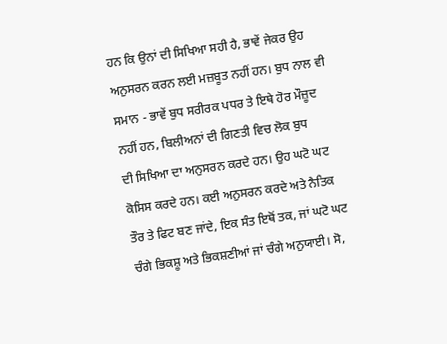ਹਨ ਕਿ ਉਨਾਂ ਦੀ ਸਿਖਿਆ ਸਹੀ ਹੈ, ਭਾਵੇਂ ਜੇਕਰ ਉਹ ਅਨੁਸਰਨ ਕਰਨ ਲਈ ਮਜ਼ਬੂਤ ਨਹੀਂ ਹਨ। ਬੁਧ ਨਾਲ ਵੀ ਸਮਾਨ - ਭਾਵੇਂ ਬੁਧ ਸਰੀਰਕ ਪਧਰ ਤੇ ਇਥੇ ਹੋਰ ਮੌਜ਼ੂਦ ਨਹੀਂ ਹਨ, ਬਿਲੀਅਨਾਂ ਦੀ ਗਿਣਤੀ ਵਿਚ ਲੋਕ ਬੁਧ ਦੀ ‌ਸਿਖਿਆ ਦਾ ਅਨੁਸਰਨ ਕਰਦੇ ਹਨ। ਉਹ ਘਟੋ ਘਟ ਕੋਸਿਸ ਕਰਦੇ ਹਨ। ਕਈ ਅਨੁਸਰਨ ਕਰਦੇ ਅਤੇ ਨੈਤਿਕ ਤੌਰ ਤੇ ਫਿਟ ਬਣ ਜਾਂਦੇ, ਇਕ ਸੰਤ ਇਥੋਂ ਤਕ, ਜਾਂ ਘਟੋ ਘਟ ਚੰਗੇ ਭਿਕਸ਼ੂ ਅਤੇ ਭਿਕਸ਼ਣੀਆਂ ਜਾਂ ਚੰਗੇ ਅਨੁਯਾਈ। ਸੋ,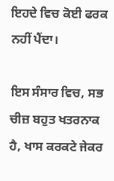ਇਹਦੇ ਵਿਚ ਕੋਈ ਫਰਕ ਨਹੀਂ ਪੈਂਦਾ।

ਇਸ ਸੰਸਾਰ ਵਿਚ, ਸਭ ਚੀਜ਼ ਬਹੁਤ ਖਤਰਨਾਕ ਹੈ, ਖਾਸ ਕਰਕਟੇ ਜੇਕਰ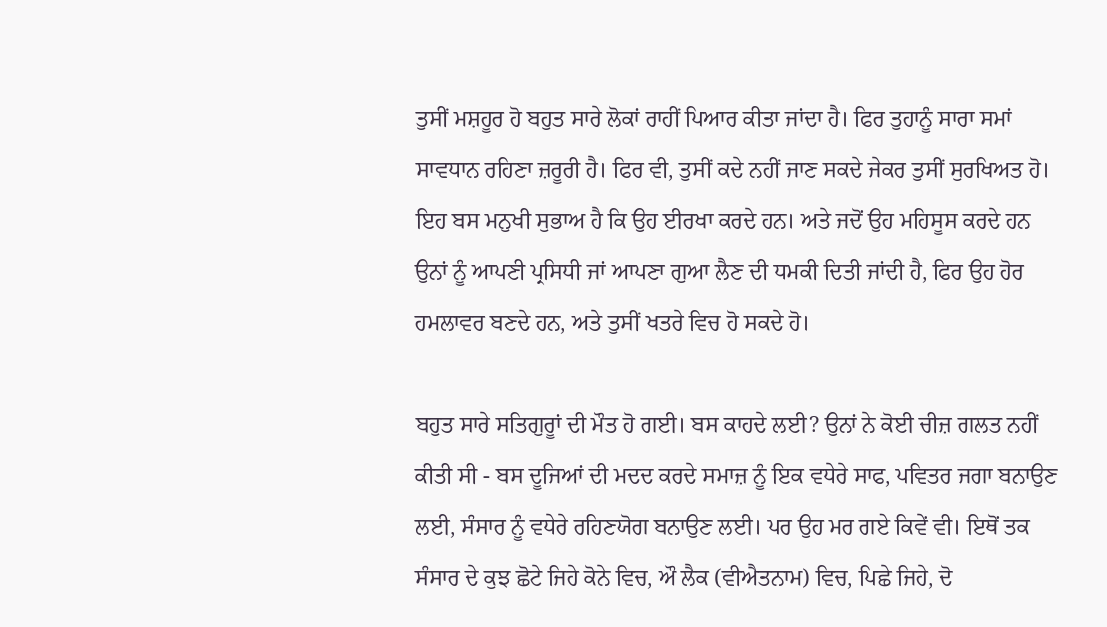ਤੁਸੀਂ ਮਸ਼ਹੂਰ ਹੋ ਬਹੁਤ ਸਾਰੇ ਲੋਕਾਂ ਰਾਹੀਂ ਪਿਆਰ ਕੀਤਾ ਜਾਂਦਾ ਹੈ। ਫਿਰ ਤੁਹਾਨੂੰ ਸਾਰਾ ਸਮਾਂ ਸਾਵਧਾਨ ਰਹਿਣਾ ਜ਼ਰੂਰੀ ਹੈ। ਫਿਰ ਵੀ, ਤੁਸੀਂ ਕਦੇ ਨਹੀਂ ਜਾਣ ਸਕਦੇ ਜੇਕਰ ਤੁਸੀਂ ਸੁਰਖਿਅਤ ਹੋ। ਇਹ ਬਸ ਮਨੁਖੀ ਸੁਭਾਅ ਹੈ ਕਿ ਉਹ ਈਰਖਾ ਕਰਦੇ ਹਨ। ਅਤੇ ਜਦੋਂ ਉਹ ਮਹਿਸੂਸ ਕਰਦੇ ਹਨ ਉਨਾਂ ਨੂੰ ਆਪਣੀ ਪ੍ਰਸਿਧੀ ਜਾਂ ਆਪਣਾ ਗੁਆ ਲੈਣ ਦੀ ਧਮਕੀ ਦਿਤੀ ਜਾਂਦੀ ਹੈ, ਫਿਰ ਉਹ ਹੋਰ ਹਮਲਾਵਰ ਬਣਦੇ ਹਨ, ਅਤੇ ਤੁਸੀਂ ਖਤਰੇ ਵਿਚ ਹੋ ਸਕਦੇ ਹੋ।

ਬਹੁਤ ਸਾਰੇ ਸਤਿਗੁਰੂਾਂ ਦੀ ਮੌਤ ਹੋ ਗਈ। ਬਸ ਕਾਹਦੇ ਲਈ? ਉਨਾਂ ਨੇ ਕੋਈ ਚੀਜ਼ ਗਲਤ ਨਹੀਂ ਕੀਤੀ ਸੀ - ਬਸ ਦੂ‌ਜਿਆਂ ਦੀ ਮਦਦ ਕਰਦੇ ਸਮਾਜ਼ ਨੂੰ ਇਕ ਵਧੇਰੇ ਸਾਫ, ਪਵਿਤਰ ਜਗਾ ਬਨਾਉਣ ਲਈ, ਸੰਸਾਰ ਨੂੰ ਵਧੇਰੇ ਰਹਿਣਯੋਗ ਬਨਾਉਣ ਲਈ। ਪਰ ਉਹ ਮਰ ਗਏ ਕਿਵੇਂ ਵੀ। ਇਥੋਂ ਤਕ ਸੰਸਾਰ ਦੇ ਕੁਝ ਛੋਟੇ ਜਿਹੇ ਕੋਨੇ ਵਿਚ, ਔ ਲੈਕ (ਵੀਐਤਨਾਮ) ਵਿਚ, ਪਿਛੇ ਜਿਹੇ, ਦੋ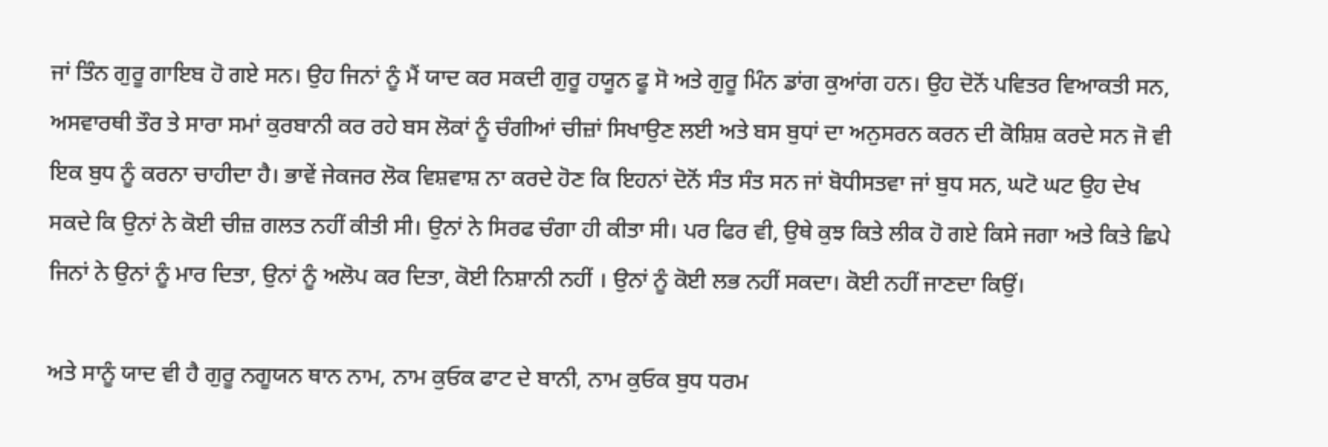ਜਾਂ ਤਿੰਨ ਗੁਰੂ ਗਾਇਬ ਹੋ ਗਏ ਸਨ। ਉਹ ਜਿਨਾਂ ਨੂੰ ਮੈਂ ਯਾਦ ਕਰ ਸਕਦੀ ਗੁਰੂ ਹਯੂਨ ਫੂ ਸੋ ਅਤੇ ਗੁਰੂ ਮਿੰਨ ਡਾਂਗ ਕੁਆਂਗ ਹਨ। ਉਹ ਦੋਨੋਂ ਪਵਿਤਰ ਵਿਆਕਤੀ ਸਨ, ਅਸਵਾਰਥੀ ਤੌਰ ਤੇ ਸਾਰਾ ਸਮਾਂ ਕੁਰਬਾਨੀ ਕਰ ਰਹੇ ਬਸ ਲੋਕਾਂ ਨੂੰ ਚੰਗੀਆਂ ਚੀਜ਼ਾਂ ਸਿਖਾਉਣ ਲਈ ਅਤੇ ਬਸ ਬੁਧਾਂ ਦਾ ਅਨੁਸਰਨ ਕਰਨ ਦੀ ਕੋਸ਼ਿਸ਼ ਕਰਦੇ ਸਨ ਜੋ ਵੀ ਇਕ ਬੁਧ ਨੂੰ ਕਰਨਾ ਚਾਹੀਦਾ ਹੈ। ਭਾਵੇਂ ਜੇਕਜਰ ਲੋਕ ਵਿਸ਼ਵਾਸ਼ ਨਾ ਕਰਦੇ ਹੋਣ ਕਿ ਇਹਨਾਂ ਦੋਨੋਂ ਸੰਤ ਸੰਤ ਸਨ ਜਾਂ ਬੋਧੀਸਤਵਾ ਜਾਂ ਬੁਧ ਸਨ, ਘਟੋ ਘਟ ਉਹ ਦੇਖ ਸਕਦੇ ਕਿ ਉਨਾਂ ਨੇ ਕੋਈ ਚੀਜ਼ ਗਲਤ ਨਹੀਂ ਕੀਤੀ ਸੀ। ਉਨਾਂ ਨੇ ਸਿਰਫ ਚੰਗਾ ਹੀ ਕੀਤਾ ਸੀ। ਪਰ ਫਿਰ ਵੀ, ਉਥੇ ਕੁਝ ਕਿਤੇ ਲੀਕ ਹੋ ਗਏ ਕਿਸੇ ਜਗਾ ਅਤੇ ਕਿਤੇ ਛਿਪੇ ਜਿਨਾਂ ਨੇ ਉਨਾਂ ਨੂੰ ਮਾਰ ਦਿਤਾ, ਉਨਾਂ ਨੂੰ ਅਲੋਪ ਕਰ ਦਿਤਾ, ਕੋਈ ਨਿਸ਼ਾਨੀ ਨਹੀਂ । ਉਨਾਂ ਨੂੰ ਕੋਈ ਲਭ ਨਹੀਂ ਸਕਦਾ। ਕੋਈ ਨਹੀਂ ਜਾਣਦਾ ਕਿਉਂ।

ਅਤੇ ਸਾਨੂੰ ਯਾਦ ਵੀ ਹੈ ਗੁਰੂ ਨਗੂਯਨ ਥਾਨ ਨਾਮ, ਨਾਮ ਕੁਓਕ ਫਾਟ ਦੇ ਬਾਨੀ, ਨਾਮ ਕੁਓਕ ਬੁਧ ਧਰਮ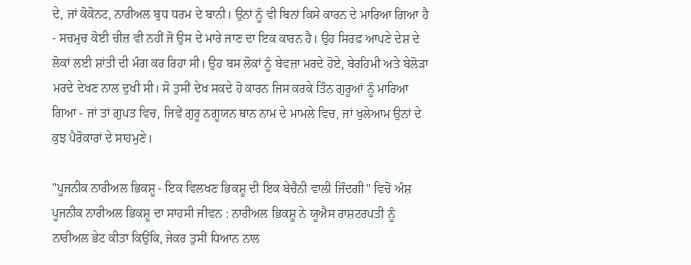ਦੇ, ਜਾਂ ਕੋਕੋਨਟ, ਨਾਰੀਅਲ ਬੁਧ ਧਰਮ ਦੇ ਬਾਨੀ। ਉਨਾਂ ਨੂੰ ਵੀ ਬਿਨਾਂ ਕਿਸੇ ਕਾਰਨ ਦੇ ਮਾਰ‌ਿਆ ਗਿਆ ਹੈ - ਸਚਮੁਚ ਕੋਈ ਚੀਜ਼ ਵੀ ਨਹੀਂ ਜੋ ਉਸ ਦੇ ਮਾਰੇ ਜਾਣ ਦਾ ਇਕ ਕਾਰਨ ਹੈ। ਉਹ ਸਿਰਫ ਆਪਣੇ ਦੇਸ਼ ਦੇ ਲੋਕਾਂ ਲਈ ਸ਼ਾਂਤੀ ਦੀ ਮੰਗ ਕਰ ਰਿਹਾ ਸੀ। ਉਹ ਬਸ ਲੋਕਾਂ ਨੂੰ ਬੇਵਜ਼ਾ ਮਰਦੇ ਹੋਏ, ਬੇਰਹਿਮੀ ਅਤੇ ਬੇਲੋੜਾ ਮਰਦੇ ਦੇਖਣ ਨਾਲ ਦੁਖੀ ਸੀ। ਸੋ ਤੁਸੀਂ ਦੇਖ ਸਕਦੇ ਹੋ ਕਾਰਨ ਜਿਸ ਕਰਕੇ ਤਿੰਨ ਗੁਰੂਆਂ ਨੂੰ ਮਾਰ‌ਿਆ ਗਿਆ - ਜਾਂ ਤਾਂ ਗੁਪਤ ਵਿਚ, ਜਿਵੇਂ ਗੁਰੂ ਨਗੂਯਨ ਥਾਨ ਨਾਮ ਦੇ ਮਾਮਲੇ ਵਿਚ, ਜਾਂ ਖੁਲੇਆਮ ਉਨਾਂ ਦੇ ਕੁਝ ਪੈਰੋਕਾਰਾਂ ਦੇ ਸਾਹਮੁਣੇ।

"ਪੂਜਨੀਕ ਨਾਰੀਅਲ ਭਿਕਸ਼ੂ - ਇਕ ਵਿਲਖਣ ਭਿਕਸ਼ੂ ਦੀ ਇਕ ਬੇਚੈਨੀ ਵਾਲੀ ਜਿੰਦਗੀ" ਵਿਚੋਂ ਅੰਸ਼ ਪੂਜਨੀਕ ਨਾਰੀਅਲ ਭਿਕਸ਼ੂ ਦਾ ਸਾਹਸੀ ਜੀਵਨ : ਨਾਰੀਅਲ ਭਿਕਸ਼ੂ ਨੇ ਯੂਐਸ ਰਾਸ਼ਟਰਪਤੀ ਨੂੰ ਨਾਰੀਅਲ ਭੇਟ ਕੀਤਾ ਕਿਉਂਕਿ, ਜੇਕਰ ਤੁਸੀਂ ਧਿਆਨ ਨਾਲ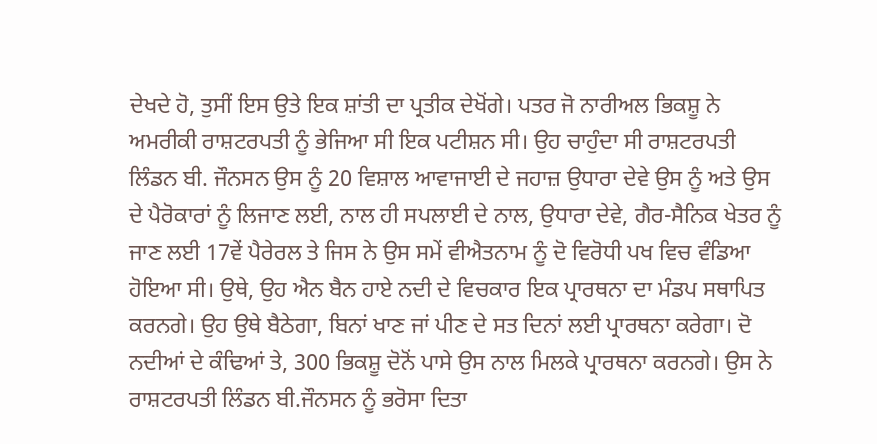ਦੇਖਦੇ ਹੋ, ਤੁਸੀਂ ਇਸ ਉਤੇ ਇਕ ਸ਼ਾਂਤੀ ਦਾ ਪ੍ਰਤੀਕ ਦੇਖੋਂਗੇ। ਪਤਰ ਜੋ ਨਾਰੀਅਲ ਭਿਕਸ਼ੂ ਨੇ ਅਮਰੀਕੀ ਰਾਸ਼ਟਰਪਤੀ ਨੂੰ ਭੇਜਿਆ ਸੀ ਇਕ ਪਟੀਸ਼ਨ ਸੀ। ਉਹ ਚਾਹੁੰਦਾ ਸੀ ਰਾਸ਼ਟਰਪਤੀ ਲਿੰਡਨ ਬੀ. ਜੌਨਸਨ ਉਸ ਨੂੰ 20 ਵਿਸ਼ਾਲ ਆਵਾਜਾਈ ਦੇ ਜਹਾਜ਼ ਉਧਾਰਾ ਦੇਵੇ ਉਸ ਨੂੰ ਅਤੇ ਉਸ ਦੇ ਪੈਰੋਕਾਰਾਂ ਨੂੰ ਲਿਜਾਣ ਲਈ, ਨਾਲ ਹੀ ਸਪਲਾਈ ਦੇ ਨਾਲ, ਉਧਾਰਾ ਦੇਵੇ, ਗੈਰ-ਸੈਨਿਕ ਖੇਤਰ ਨੂੰ ਜਾਣ ਲਈ 17ਵੇਂ ਪੈਰੇਰਲ ਤੇ ਜਿਸ ਨੇ ਉਸ ਸਮੇਂ ਵੀਐਤਨਾਮ ਨੂੰ ਦੋ ਵਿਰੋਧੀ ਪਖ ਵਿਚ ਵੰਡ‌ਿਆ ਹੋਇਆ ਸੀ। ਉਥੇ, ਉਹ ਐਨ ਬੈਨ ਹਾਏ ਨਦੀ ਦੇ ਵਿਚਕਾਰ ਇਕ ਪ੍ਰਾਰਥਨਾ ਦਾ ਮੰਡਪ ਸਥਾਪਿਤ ਕਰਨਗੇ। ਉਹ ਉਥੇ ਬੈਠੇਗਾ, ਬਿਨਾਂ ਖਾਣ ਜਾਂ ਪੀਣ ਦੇ ਸਤ ਦਿਨਾਂ ਲਈ ਪ੍ਰਾਰਥਨਾ ਕਰੇਗਾ। ਦੋ ਨਦੀਆਂ ਦੇ ਕੰਢ‌ਿਆਂ ਤੇ, 300 ਭਿਕਸ਼ੂ ਦੋਨੋਂ ਪਾਸੇ ਉਸ ਨਾਲ ਮਿਲਕੇ ਪ੍ਰਾਰਥਨਾ ਕਰਨਗੇ। ਉਸ ਨੇ ਰਾਸ਼ਟਰਪਤੀ ਲਿੰਡਨ ਬੀ.ਜੌਨਸਨ ਨੂੰ ਭਰੋਸਾ ਦਿਤਾ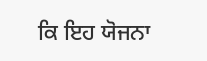ਕਿ ਇਹ ਯੋਜਨਾ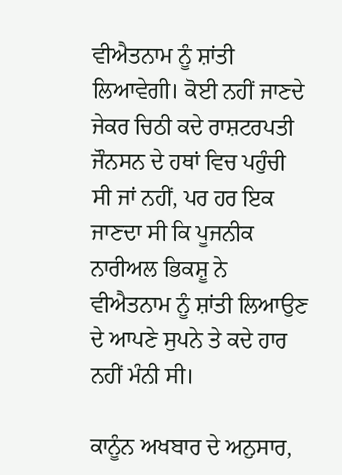ਵੀਐਤਨਾਮ ਨੂੰ ਸ਼ਾਂਤੀ ਲਿਆਵੇਗੀ। ਕੋਈ ਨਹੀਂ ਜਾਣਦੇ ਜੇਕਰ ਚਿਠੀ ਕਦੇ ਰਾਸ਼ਟਰਪਤੀ ਜੌਨਸਨ ਦੇ ਹਥਾਂ ਵਿਚ ਪਹੁੰਚੀ ਸੀ ਜਾਂ ਨਹੀਂ, ਪਰ ਹਰ ਇਕ ਜਾਣਦਾ ਸੀ ਕਿ ਪੂਜਨੀਕ ਨਾਰੀਅਲ ਭਿਕਸ਼ੂ ਨੇ ਵੀਐਤਨਾਮ ਨੂੰ ਸ਼ਾਂਤੀ ਲਿਆਉਣ ਦੇ ਆਪਣੇ ਸੁਪਨੇ ਤੇ ਕਦੇ ਹਾਰ ਨਹੀਂ ਮੰਨੀ ਸੀ।

ਕਾਨੂੰਨ ਅਖਬਾਰ ਦੇ ਅਨੁਸਾਰ,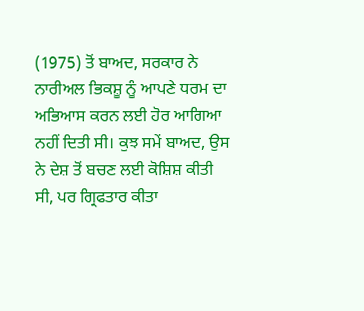(1975) ਤੋਂ ਬਾਅਦ, ਸਰਕਾਰ ਨੇ ਨਾਰੀਅਲ ਭਿਕਸ਼ੂ ਨੂੰ ਆਪਣੇ ਧਰਮ ਦਾ ਅਭਿਆਸ ਕਰਨ ਲਈ ਹੋਰ ਆਗਿਆ ਨਹੀਂ ਦਿਤੀ ਸੀ। ਕੁਝ ਸਮੇਂ ਬਾਅਦ, ਉਸ ਨੇ ਦੇਸ਼ ਤੋਂ ਬਚਣ ਲਈ ਕੋਸ਼ਿਸ਼ ਕੀਤੀ ਸੀ, ਪਰ ਗ੍ਰਿਫਤਾਰ ਕੀਤਾ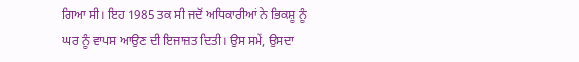ਗਿਆ ਸੀ। ਇਹ 1985 ਤਕ ਸੀ ਜਦੋਂ ਅਧਿਕਾਰੀਆਂ ਨੇ ਭਿਕਸ਼ੂ ਨੂੰ ਘਰ ਨੂੰ ਵਾਪਸ ਆਉਣ ਦੀ ਇਜਾਜ਼ਤ ਦਿਤੀ। ਉਸ ਸਮੇਂ, ਉਸਦਾ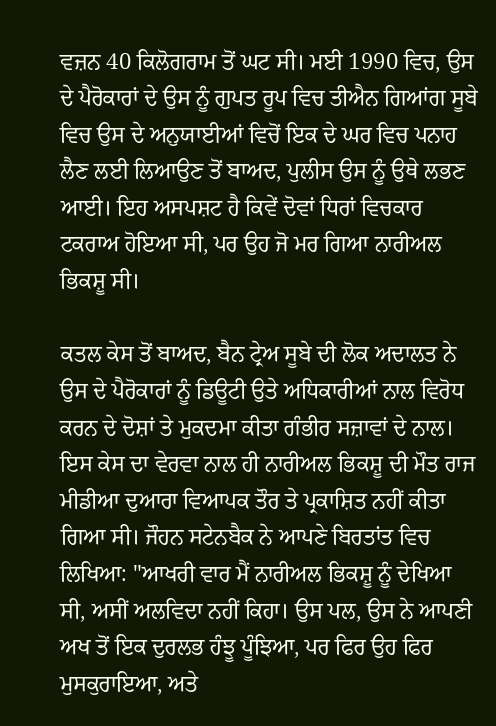ਵਜ਼ਨ 40 ਕਿਲੋਗਰਾਮ ਤੋਂ ਘਟ ਸੀ। ਮਈ 1990 ਵਿਚ, ਉਸ ਦੇ ਪੈਰੋਕਾਰਾਂ ਦੇ ਉਸ ਨੂੰ ਗੁਪਤ ਰੂਪ ਵਿਚ ਤੀਐਨ ਗਿਆਂਗ ਸੂਬੇ ਵਿਚ ਉਸ ਦੇ ਅਨੁਯਾਈਆਂ ਵਿਚੋਂ ਇਕ ਦੇ ਘਰ ਵਿਚ ਪਨਾਹ ਲੈਣ ਲਈ ਲਿਆਉਣ ਤੋਂ ਬਾਅਦ, ਪੁਲੀਸ ਉਸ ਨੂੰ ਉਥੇ ਲਭਣ ਆਈ। ਇਹ ਅਸਪਸ਼ਟ ਹੈ ਕਿਵੇਂ ਦੋਵਾਂ ਧਿਰਾਂ ਵਿਚਕਾਰ ਟਕਰਾਅ ਹੋਇਆ ਸੀ, ਪਰ ਉਹ ਜੋ ਮਰ ਗਿਆ ਨਾਰੀਅਲ ਭਿਕਸ਼ੂ ਸੀ।

ਕਤਲ ਕੇਸ ਤੋਂ ਬਾਅਦ, ਬੈਨ ਟ੍ਰੇਅ ਸੂਬੇ ਦੀ ਲੋਕ ਅਦਾਲਤ ਨੇ ਉਸ ਦੇ ਪੈਰੋਕਾਰਾਂ ਨੂੰ ਡਿਊਟੀ ਉਤੇ ਅਧਿਕਾਰੀਆਂ ਨਾਲ ਵਿਰੋਧ ਕਰਨ ਦੇ ਦੋਸ਼ਾਂ ਤੇ ਮੁਕਦਮਾ ਕੀਤਾ ਗੰਭੀਰ ਸਜ਼ਾਵਾਂ ਦੇ ਨਾਲ। ਇਸ ਕੇਸ ਦਾ ਵੇਰਵਾ ਨਾਲ ਹੀ ਨਾਰੀਅਲ ਭਿਕਸ਼ੂ ਦੀ ਮੌਤ ਰਾਜ ਮੀਡੀਆ ਦੁਆਰਾ ਵਿਆਪਕ ਤੌਰ ਤੇ ਪ੍ਰਕਾਸ਼ਿਤ ਨਹੀਂ ਕੀਤਾ ਗਿਆ ਸੀ। ਜੌਹਨ ਸਟੇਨਬੈਕ ਨੇ ਆਪਣੇ ਬਿਰਤਾਂਤ ਵਿਚ ਲਿਖਿਆ: "ਆਖਰੀ ਵਾਰ ਮੈਂ ਨਾਰੀਅਲ ਭਿਕਸ਼ੂ ਨੂੰ ਦੇਖਿਆ ਸੀ, ਅਸੀਂ ਅਲਵਿਦਾ ਨਹੀਂ ਕਿਹਾ। ਉਸ ਪਲ, ਉਸ ਨੇ ਆਪਣੀ ਅਖ ਤੋਂ ਇਕ ਦੁਰਲਭ ਹੰਝੂ ਪੂੰਝਿਆ, ਪਰ ਫਿਰ ਉਹ ਫਿਰ ਮੁਸਕੁਰਾਇਆ, ਅਤੇ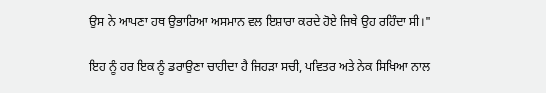ਉਸ ਨੇ ਆਪਣਾ ਹਥ ਉਭਾਰਿਆ ਅਸਮਾਨ ਵਲ ਇਸ਼ਾਰਾ ਕਰਦੇ ਹੋਏ ਜਿਥੇ ਉਹ ਰਹਿੰਦਾ ਸੀ।"

ਇਹ ਨੂੰ ਹਰ ਇਕ ਨੂੰ ਡਰਾਉਣਾ ਚਾਹੀਦਾ ਹੈ ਜਿਹੜਾ ਸਚੀ, ਪਵਿਤਰ ਅਤੇ ਨੇਕ ਸਿਖਿਆ ਨਾਲ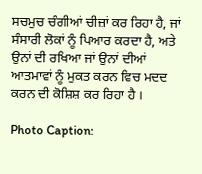ਸਚਮੁਚ ਚੰਗੀਆਂ ਚੀਜ਼ਾਂ ਕਰ ਰਿਹਾ ਹੈ, ਜਾਂ ਸੰਸਾਰੀ ਲੋਕਾਂ ਨੂੰ ਪਿਆਰ ਕਰਦਾ ਹੈ, ਅਤੇ ਉਨਾਂ ਦੀ ਰਖਿਆ ਜਾਂ ਉਨਾਂ ਦੀਆਂ ਆਤਮਾਵਾਂ ਨੂੰ ਮੁਕਤ ਕਰਨ ਵਿਚ ਮਦਦ ਕਰਨ ਦੀ ਕੋਸ਼ਿਸ਼ ਕਰ ਰਿਹਾ ਹੈ ।

Photo Caption: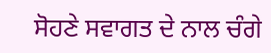ਸੋਹਣੇ ਸਵਾਗਤ ਦੇ ਨਾਲ ਚੰਗੇ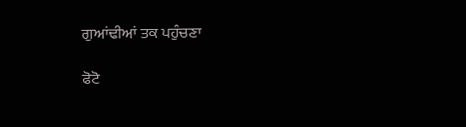ਗੁਆਂਢੀਆਂ ਤਕ ਪਹੁੰਚਣਾ

ਫੋਟੋ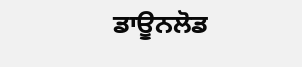ਡਾਊਨਲੋਡ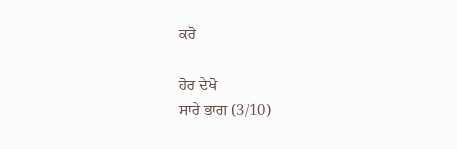ਕਰੋ

ਹੋਰ ਦੇਖੋ
ਸਾਰੇ ਭਾਗ (3/10)